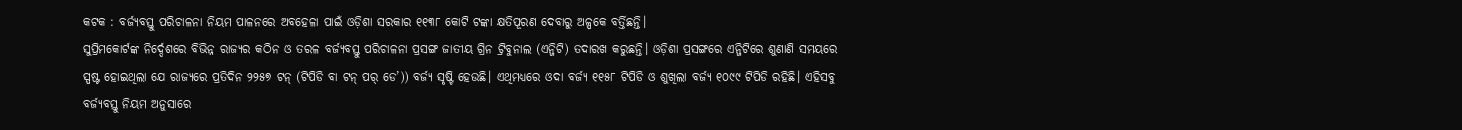କଟକ : ବର୍ଜ୍ୟବସ୍ତୁ ପରିଚାଳନା ନିୟମ ପାଳନରେ ଅବହେଳା ପାଇଁ ଓଡ଼ିଶା ସରକାର ୧୧୩୮ କୋଟି ଟଙ୍କା କ୍ଷତିପୂରଣ ଦେବାରୁ ଅଳ୍ପକେ ବର୍ତ୍ତିଛନ୍ତି।
ସୁପ୍ରିମକୋର୍ଟଙ୍କ ନିର୍ଦ୍ଦେଶରେ ବିଭିନ୍ନ ରାଜ୍ୟର କଠିନ ଓ ତରଳ ବର୍ଜ୍ୟବସ୍ତୁ ପରିଚାଳନା ପ୍ରସଙ୍ଗ ଜାତୀୟ ଗ୍ରିନ ଟ୍ରିବୁନାଲ (ଏନ୍ଜିଟି) ତଦାରଖ କରୁଛନ୍ତି। ଓଡ଼ିଶା ପ୍ରସଙ୍ଗରେ ଏନ୍ଜିଟିରେ ଶୁଣାଣି ସମୟରେ ସ୍ପଷ୍ଟ ହୋଇଥିଲା ଯେ ରାଜ୍ୟରେ ପ୍ରତିଦିନ ୨୨୫୭ ଟନ୍ (ଟିପିଡି ବା ଟନ୍ ପର୍ ଡେ’)) ବର୍ଜ୍ୟ ସୃଷ୍ଟି ହେଉଛି। ଏଥିମଧ୍ୟରେ ଓଦା ବର୍ଜ୍ୟ ୧୧୫୮ ଟିପିଡି ଓ ଶୁଖିଲା ବର୍ଜ୍ୟ ୧୦୯୯ ଟିପିଡି ରହିଛି। ଏହିସବୁ ବର୍ଜ୍ୟବସ୍ତୁ ନିୟମ ଅନୁସାରେ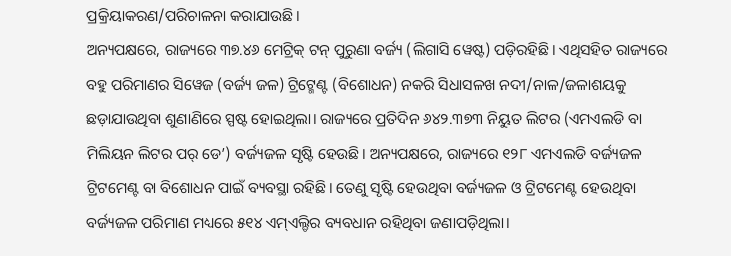ପ୍ରକ୍ରିୟାକରଣ/ପରିଚାଳନା କରାଯାଉଛି।
ଅନ୍ୟପକ୍ଷରେ, ରାଜ୍ୟରେ ୩୭.୪୬ ମେଟ୍ରିକ୍ ଟନ୍ ପୁରୁଣା ବର୍ଜ୍ୟ (ଲିଗାସି ୱେଷ୍ଟ) ପଡ଼ିରହିଛି। ଏଥିସହିତ ରାଜ୍ୟରେ ବହୁ ପରିମାଣର ସିୱେଜ (ବର୍ଜ୍ୟ ଜଳ) ଟ୍ରିଟ୍ମେଣ୍ଟ (ବିଶୋଧନ) ନକରି ସିଧାସଳଖ ନଦୀ/ନାଳ/ଜଳାଶୟକୁ ଛଡ଼ାଯାଉଥିବା ଶୁଣାଣିରେ ସ୍ପଷ୍ଟ ହୋଇଥିଲା। ରାଜ୍ୟରେ ପ୍ରତିଦିନ ୬୪୨.୩୭୩ ନିୟୁତ ଲିଟର (ଏମଏଲଡି ବା ମିଲିୟନ ଲିଟର ପର୍ ଡେ’) ବର୍ଜ୍ୟଜଳ ସୃଷ୍ଟି ହେଉଛି। ଅନ୍ୟପକ୍ଷରେ, ରାଜ୍ୟରେ ୧୨୮ ଏମଏଲଡି ବର୍ଜ୍ୟଜଳ ଟ୍ରିଟମେଣ୍ଟ ବା ବିଶୋଧନ ପାଇଁ ବ୍ୟବସ୍ଥା ରହିଛି। ତେଣୁ ସୃଷ୍ଟି ହେଉଥିବା ବର୍ଜ୍ୟଜଳ ଓ ଟ୍ରିଟମେଣ୍ଟ ହେଉଥିବା ବର୍ଜ୍ୟଜଳ ପରିମାଣ ମଧ୍ୟରେ ୫୧୪ ଏମ୍ଏଲ୍ଡିର ବ୍ୟବଧାନ ରହିଥିବା ଜଣାପଡ଼ିଥିଲା।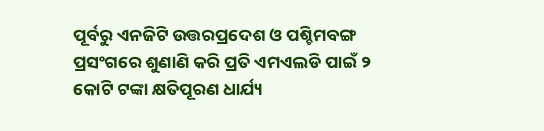ପୂର୍ବରୁ ଏନଜିଟି ଉତ୍ତରପ୍ରଦେଶ ଓ ପଶ୍ଚିମବଙ୍ଗ ପ୍ରସଂଗରେ ଶୁଣାଣି କରି ପ୍ରତି ଏମଏଲଡି ପାଇଁ ୨ କୋଟି ଟଙ୍କା କ୍ଷତିପୂରଣ ଧାର୍ଯ୍ୟ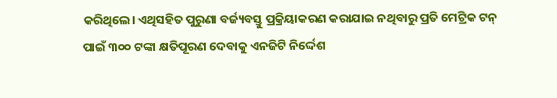କରିଥିଲେ। ଏଥିସହିତ ପୁରୁଣା ବର୍ଜ୍ୟବସ୍ତୁ ପ୍ରକ୍ରିୟାକରଣ କରାଯାଇ ନଥିବାରୁ ପ୍ରତି ମେଟ୍ରିକ ଟନ୍ ପାଇଁ ୩୦୦ ଟଙ୍କା କ୍ଷତିପୂରଣ ଦେବାକୁ ଏନଜିଟି ନିର୍ଦ୍ଦେଶ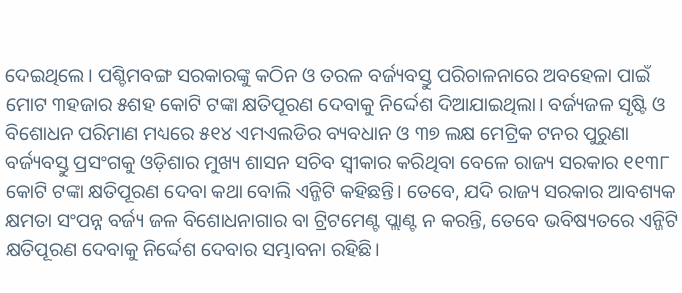ଦେଇଥିଲେ। ପଶ୍ଚିମବଙ୍ଗ ସରକାରଙ୍କୁ କଠିନ ଓ ତରଳ ବର୍ଜ୍ୟବସ୍ତୁ ପରିଚାଳନାରେ ଅବହେଳା ପାଇଁ ମୋଟ ୩ହଜାର ୫ଶହ କୋଟି ଟଙ୍କା କ୍ଷତିପୂରଣ ଦେବାକୁ ନିର୍ଦ୍ଦେଶ ଦିଆଯାଇଥିଲା। ବର୍ଜ୍ୟଜଳ ସୃଷ୍ଟି ଓ ବିଶୋଧନ ପରିମାଣ ମଧ୍ୟରେ ୫୧୪ ଏମଏଲଡିର ବ୍ୟବଧାନ ଓ ୩୭ ଲକ୍ଷ ମେଟ୍ରିକ ଟନର ପୁରୁଣା ବର୍ଜ୍ୟବସ୍ତୁ ପ୍ରସଂଗକୁ ଓଡ଼ିଶାର ମୁଖ୍ୟ ଶାସନ ସଚିବ ସ୍ବୀକାର କରିଥିବା ବେଳେ ରାଜ୍ୟ ସରକାର ୧୧୩୮ କୋଟି ଟଙ୍କା କ୍ଷତିପୂରଣ ଦେବା କଥା ବୋଲି ଏନ୍ଜିଟି କହିଛନ୍ତି। ତେବେ, ଯଦି ରାଜ୍ୟ ସରକାର ଆବଶ୍ୟକ କ୍ଷମତା ସଂପନ୍ନ ବର୍ଜ୍ୟ ଜଳ ବିଶୋଧନାଗାର ବା ଟ୍ରିଟମେଣ୍ଟ ପ୍ଲାଣ୍ଟ ନ କରନ୍ତି, ତେବେ ଭବିଷ୍ୟତରେ ଏନ୍ଜିଟି କ୍ଷତିପୂରଣ ଦେବାକୁ ନିର୍ଦ୍ଦେଶ ଦେବାର ସମ୍ଭାବନା ରହିଛି।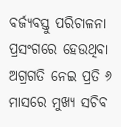ବର୍ଜ୍ୟବସ୍ତୁ ପରିଚାଳନା ପ୍ରସଂଗରେ ହେଉଥିବା ଅଗ୍ରଗତି ନେଇ ପ୍ରତି ୬ ମାସରେ ମୁଖ୍ୟ ସଚିବ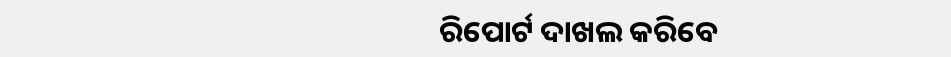ରିପୋର୍ଟ ଦାଖଲ କରିବେ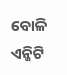ବୋଳି ଏନ୍ଜିଟି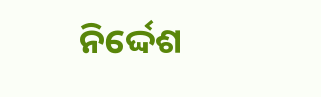ନିର୍ଦ୍ଦେଶ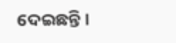ଦେଇଛନ୍ତି।